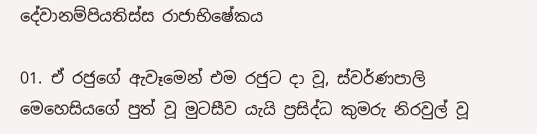දේවානම්පියතිස්ස රාජාභිෂේකය

01. ඒ රජුගේ ඇවෑමෙන් එම රජුට දා වූ, ස්වර්ණපාලි මෙහෙසියගේ පුත් වූ මුටසීව යැයි ප්‍රසිද්ධ කුමරු නිරවුල් වූ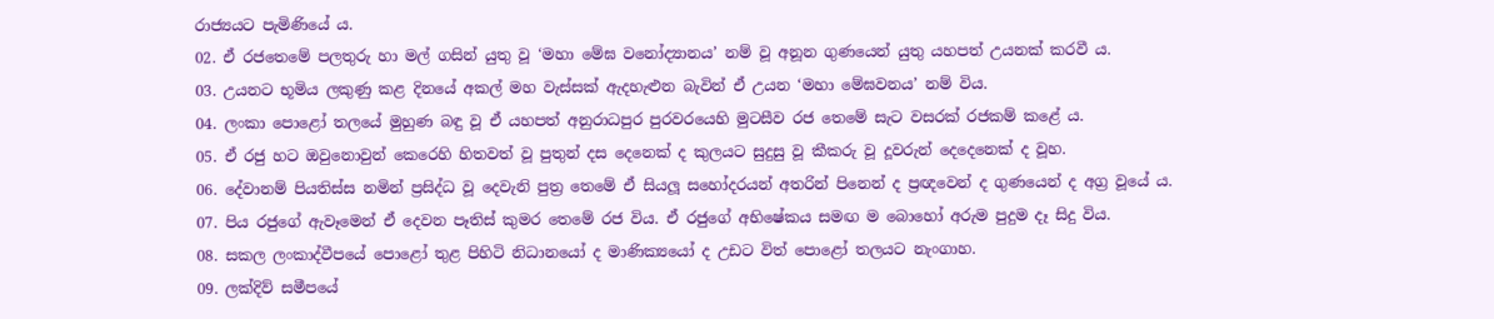රාජ්‍යයට පැමිණියේ ය.
02. ඒ රජතෙමේ පලතුරු හා මල් ගසින් යුතු වූ ‘මහා මේඝ වනෝද්‍යානය’ නම් වූ අනූන ගුණයෙන් යුතු යහපත් උයනක් කරවී ය.
03. උයනට භූමිය ලකුණු කළ දිනයේ අකල් මහ වැස්සක් ඇදහැළුන බැවින් ඒ උයන ‘මහා මේඝවනය’ නම් විය.
04. ලංකා පොළෝ තලයේ මුහුණ බඳු වූ ඒ යහපත් අනුරාධපුර පුරවරයෙහි මුටසීව රජ තෙමේ සැට වසරක් රජකම් කළේ ය.
05. ඒ රජු හට ඔවුනොවුන් කෙරෙහි හිතවත් වූ පුතුන් දස දෙනෙක් ද කුලයට සුදුසු වූ කීකරු වූ දූවරුන් දෙදෙනෙක් ද වූහ.
06. දේවානම් පියතිස්ස නමින් ප්‍රසිද්ධ වූ දෙවැනි පුත්‍ර තෙමේ ඒ සියලූ සහෝදරයන් අතරින් පිනෙන් ද ප්‍රඥවෙන් ද ගුණයෙන් ද අග්‍ර වූයේ ය.
07. පිය රජුගේ ඇවෑමෙන් ඒ දෙවන පෑතිස් කුමර තෙමේ රජ විය. ඒ රජුගේ අභිෂේකය සමඟ ම බොහෝ අරුම පුදුම දෑ සිදු විය.
08. සකල ලංකාද්වීපයේ පොළෝ තුළ පිහිටි නිධානයෝ ද මාණික්‍යයෝ ද උඩට විත් පොළෝ තලයට නැංගාහ.
09. ලක්දිව් සමීපයේ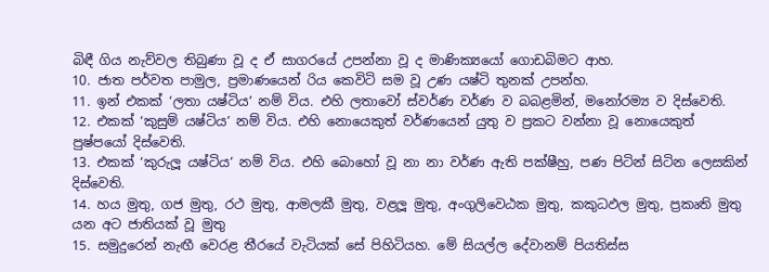බිඳී ගිය නැව්වල තිබුණා වූ ද ඒ සාගරයේ උපන්නා වූ ද මාණික්‍යයෝ ගොඩබිමට ආහ.
10. ජාත පර්වත පාමුල, ප්‍රමාණයෙන් රිය කෙවිටි සම වූ උණ යෂ්ටි තුනක් උපන්හ.
11. ඉන් එකක් ‘ලතා යෂ්ටිය’ නම් විය. එහි ලතාවෝ ස්වර්ණ වර්ණ ව බබළමින්, මනෝරම්‍ය ව දිස්වෙති.
12. එකක් ‘කුසුම් යෂ්ටිය’ නම් විය. එහි නොයෙකුත් වර්ණයෙන් යුතු ව ප්‍රකට වන්නා වූ නොයෙකුත් පුෂ්පයෝ දිස්වෙති.
13. එකක් ‘කුරුලූ යෂ්ටිය’ නම් විය. එහි බොහෝ වූ නා නා වර්ණ ඇති පක්ෂීහු, පණ පිටින් සිටින ලෙසකින් දිස්වෙති.
14. හය මුතු, ගජ මුතු, රථ මුතු, ආමලකී මුතු, වළලූ මුතු, අංගුලිවෙඨක මුතු, කකුධඵල මුතු, ප්‍රකෘති මුතු යන අට ජාතියක් වූ මුතු
15. සමුදුරෙන් නැඟී වෙරළ තීරයේ වැටියක් සේ පිහිටියහ. මේ සියල්ල දේවානම් පියතිස්ස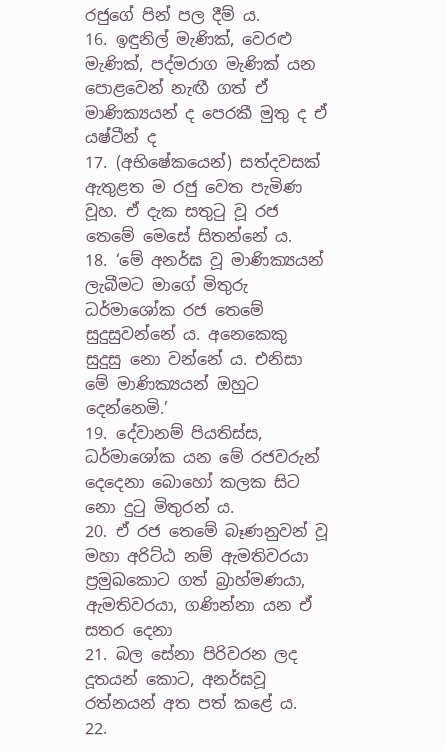රජුගේ පින් පල දීම් ය.
16. ඉඳුනිල් මැණික්, වෙරළු මැණික්, පද්මරාග මැණික් යන පොළවෙන් නැඟී ගත් ඒ මාණික්‍යයන් ද පෙරකී මුතු ද ඒ යෂ්ටීන් ද
17. (අභිෂේකයෙන්) සත්දවසක් ඇතුළත ම රජු වෙත පැමිණ වූහ. ඒ දැක සතුටු වූ රජ තෙමේ මෙසේ සිතන්නේ ය.
18. ‘මේ අනර්ඝ වූ මාණික්‍යයන් ලැබීමට මාගේ මිතුරු ධර්මාශෝක රජ තෙමේ සුදුසුවන්නේ ය. අනෙකෙකු සුදුසු නො වන්නේ ය. එනිසා මේ මාණික්‍යයන් ඔහුට දෙන්නෙමි.’
19. දේවානම් පියතිස්ස, ධර්මාශෝක යන මේ රජවරුන් දෙදෙනා බොහෝ කලක සිට නො දුටු මිතුරන් ය.
20. ඒ රජ තෙමේ බෑණනුවන් වූ මහා අරිට්ඨ නම් ඇමතිවරයා ප්‍රමුඛකොට ගත් බ්‍රාහ්මණයා, ඇමතිවරයා, ගණින්නා යන ඒ සතර දෙනා
21. බල සේනා පිරිවරන ලද දූතයන් කොට, අනර්ඝවූ රත්නයන් අත පත් කළේ ය.
22.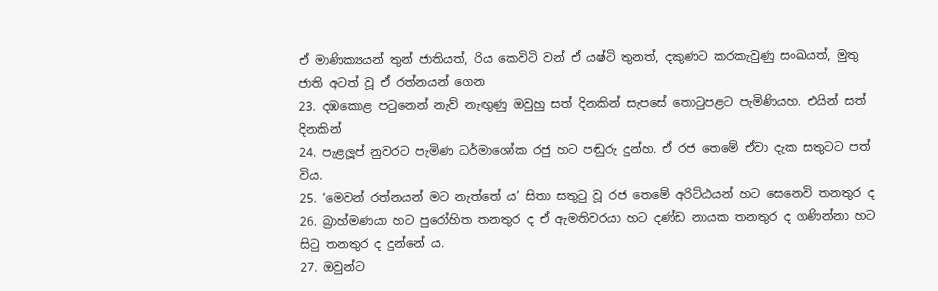ඒ මාණික්‍යයන් තුන් ජාතියත්, රිය කෙවිටි වන් ඒ යෂ්ටි තුනත්, දකුණට කරකැවුණු සංඛයත්, මුතු ජාති අටත් වූ ඒ රත්නයන් ගෙන
23. දඹකොළ පටුනෙන් නැව් නැඟුණු ඔවුහු සත් දිනකින් සැපසේ තොටුපළට පැමිණියහ. එයින් සත් දිනකින්
24. පැළලූප් නුවරට පැමිණ ධර්මාශෝක රජු හට පඬුරු දුන්හ. ඒ රජ තෙමේ ඒවා දැක සතුටට පත් විය.
25. ‘මෙවන් රත්නයන් මට නැත්තේ ය’ සිතා සතුටු වූ රජ තෙමේ අරිට්ඨයන් හට සෙනෙවි තනතුර ද
26. බ්‍රාහ්මණයා හට පුරෝහිත තනතුර ද ඒ ඇමතිවරයා හට දණ්ඩ නායක තනතුර ද ගණින්නා හට සිටු තනතුර ද දුන්නේ ය.
27. ඔවුන්ට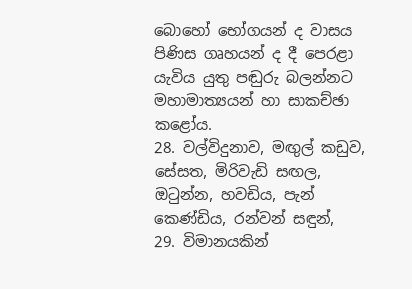බොහෝ භෝගයන් ද වාසය පිණිස ගෘහයන් ද දී පෙරළා යැවිය යුතු පඬුරු බලන්නට මහාමාත්‍යයන් හා සාකච්ඡා කළෝය.
28. වල්විදුනාව, මඟුල් කඩුව, සේසත, මිරිවැඩි සඟල, ඔටුන්න, හවඩිය, පැන් කෙණ්ඩිය, රන්වන් සඳුන්,
29. විමානයකින්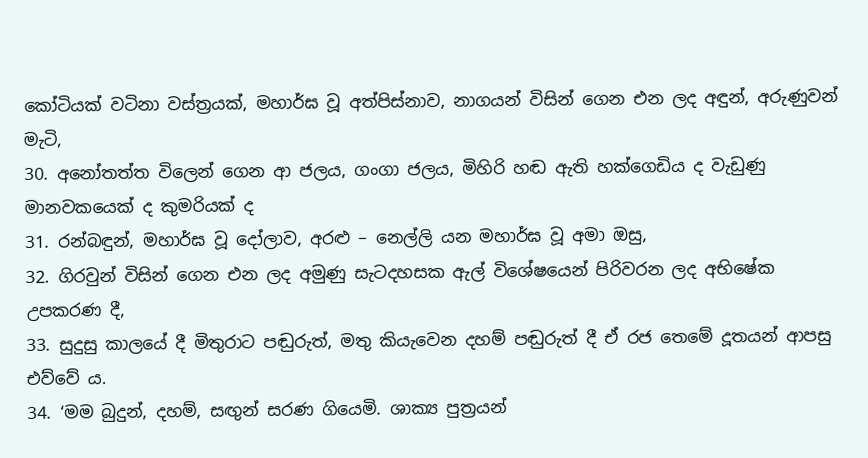කෝටියක් වටිනා වස්ත්‍රයක්, මහාර්ඝ වූ අත්පිස්නාව, නාගයන් විසින් ගෙන එන ලද අඳුන්, අරුණුවන් මැටි,
30. අනෝතත්ත විලෙන් ගෙන ආ ජලය, ගංගා ජලය, මිහිරි හඬ ඇති හක්ගෙඩිය ද වැඩුණු මානවකයෙක් ද කුමරියක් ද
31. රන්බඳුන්, මහාර්ඝ වූ දෝලාව, අරළු – නෙල්ලි යන මහාර්ඝ වූ අමා ඔසු,
32. ගිරවුන් විසින් ගෙන එන ලද අමුණු සැටදහසක ඇල් විශේෂයෙන් පිරිවරන ලද අභිෂේක උපකරණ දී,
33. සුදුසු කාලයේ දී මිතුරාට පඬුරුත්, මතු කියැවෙන දහම් පඬුරුත් දී ඒ රජ තෙමේ දූතයන් ආපසු එව්වේ ය.
34. ‘මම බුදුන්, දහම්, සඟුන් සරණ ගියෙමි. ශාක්‍ය පුත්‍රයන්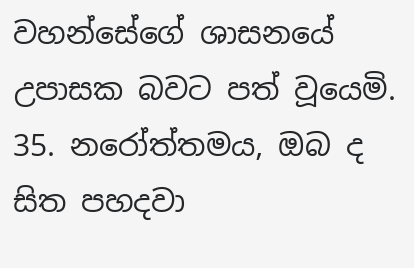වහන්සේගේ ශාසනයේ උපාසක බවට පත් වූයෙමි.
35. නරෝත්තමය, ඔබ ද සිත පහදවා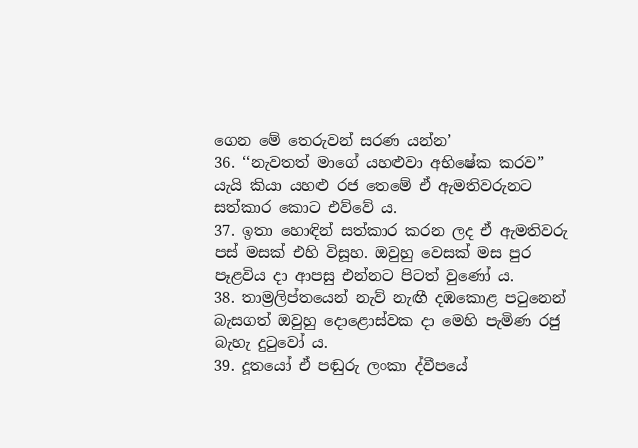ගෙන මේ තෙරුවන් සරණ යන්න’
36. ‘‘නැවතත් මාගේ යහළුවා අභිෂේක කරව” යැයි කියා යහළු රජ තෙමේ ඒ ඇමතිවරුනට සත්කාර කොට එව්වේ ය.
37. ඉතා හොඳින් සත්කාර කරන ලද ඒ ඇමතිවරු පස් මසක් එහි විසූහ. ඔවුහු වෙසක් මස පුර පෑළවිය දා ආපසු එන්නට පිටත් වුණෝ ය.
38. තාම්‍රලිප්තයෙන් නැව් නැඟී දඹකොළ පටුනෙන් බැසගත් ඔවුහු දොළොස්වක දා මෙහි පැමිණ රජු බැහැ දුටුවෝ ය.
39. දූතයෝ ඒ පඬුරු ලංකා ද්වීපයේ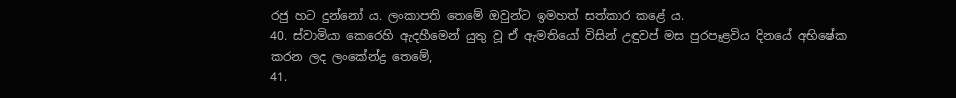රජු හට දුන්නෝ ය. ලංකාපති තෙමේ ඔවුන්ට ඉමහත් සත්කාර කළේ ය.
40. ස්වාමියා කෙරෙහි ඇදහීමෙන් යුතු වූ ඒ ඇමතියෝ විසින් උඳුවප් මස පුරපෑළවිය දිනයේ අභිෂේක කරන ලද ලංකේන්ද්‍ර තෙමේ,
41.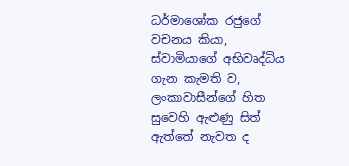ධර්මාශෝක රජුගේ වචනය කියා, ස්වාමියාගේ අභිවෘද්ධිය ගැන කැමති ව, ලංකාවාසීන්ගේ හිත සුවෙහි ඇළුණු සිත් ඇත්තේ නැවත ද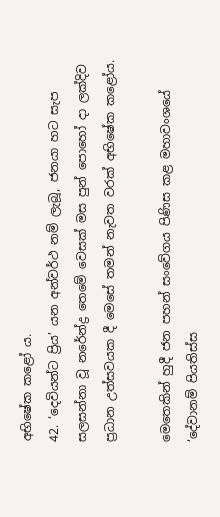අභිෂේක කළෝ ය.
42. ‘දෙවියන්ට ප්‍රිය’ යන අන්වර්ථ නම් ලැබූ, ජනයා හට සැප සලසන්නා වූ නරේන්ද්‍ර තෙමේ වෙසක් මස පුන් පොහෝ දා ලක්දිව ප්‍රධාන උත්සවයක දී මෙසේ තමන් නැවත වරක් අභිෂේක කළෝය.

මෙතෙකින් හුදී ජන පහන් සංවේගය පිණිස කළ මහාවංශයේ ‘දේවානම් පියතිස්ස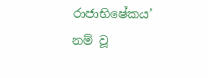රාජාභිෂේකය’ නම් වූ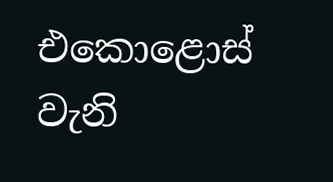එකොළොස් වැනි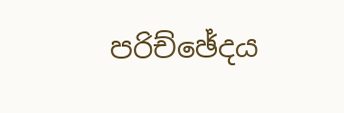පරිච්ඡේදය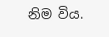නිම විය.